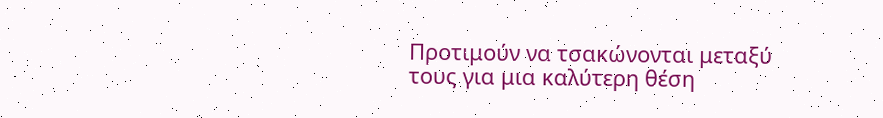Προτιμούν να τσακώνονται μεταξύ τους για μια καλύτερη θέση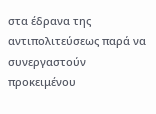στα έδρανα της αντιπολιτεύσεως παρά να συνεργαστούν προκειμένου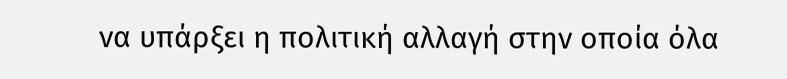να υπάρξει η πολιτική αλλαγή στην οποία όλα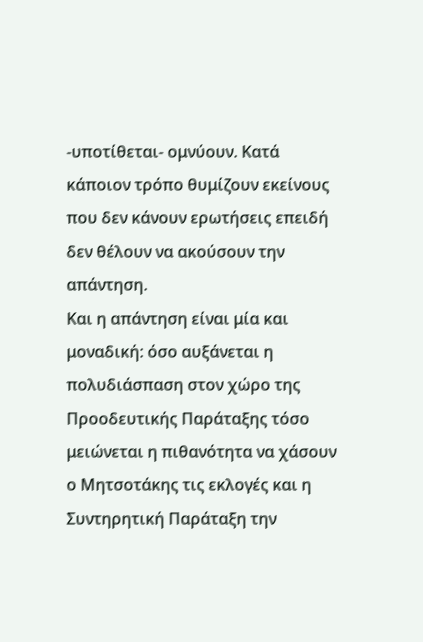-υποτίθεται- ομνύουν. Κατά κάποιον τρόπο θυμίζουν εκείνους που δεν κάνουν ερωτήσεις επειδή δεν θέλουν να ακούσουν την απάντηση.
Και η απάντηση είναι μία και μοναδική: όσο αυξάνεται η πολυδιάσπαση στον χώρο της Προοδευτικής Παράταξης τόσο μειώνεται η πιθανότητα να χάσουν ο Μητσοτάκης τις εκλογές και η Συντηρητική Παράταξη την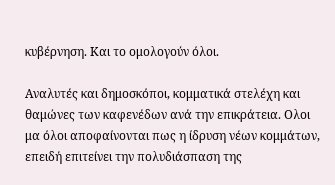κυβέρνηση. Και το ομολογούν όλοι.

Αναλυτές και δημοσκόποι, κομματικά στελέχη και θαμώνες των καφενέδων ανά την επικράτεια. Ολοι μα όλοι αποφαίνονται πως η ίδρυση νέων κομμάτων, επειδή επιτείνει την πολυδιάσπαση της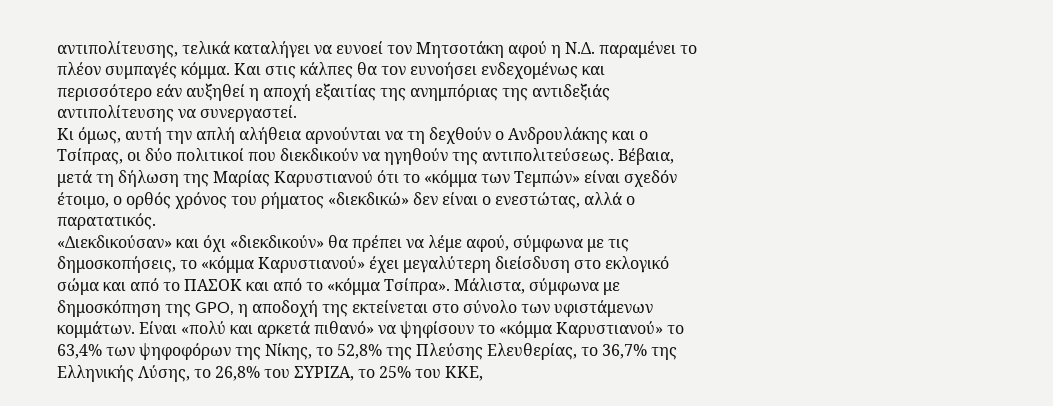αντιπολίτευσης, τελικά καταλήγει να ευνοεί τον Μητσοτάκη αφού η Ν.Δ. παραμένει το πλέον συμπαγές κόμμα. Και στις κάλπες θα τον ευνοήσει ενδεχομένως και περισσότερο εάν αυξηθεί η αποχή εξαιτίας της ανημπόριας της αντιδεξιάς αντιπολίτευσης να συνεργαστεί.
Κι όμως, αυτή την απλή αλήθεια αρνούνται να τη δεχθούν ο Ανδρουλάκης και ο Τσίπρας, οι δύο πολιτικοί που διεκδικούν να ηγηθούν της αντιπολιτεύσεως. Βέβαια, μετά τη δήλωση της Μαρίας Καρυστιανού ότι το «κόμμα των Τεμπών» είναι σχεδόν έτοιμο, ο ορθός χρόνος του ρήματος «διεκδικώ» δεν είναι ο ενεστώτας, αλλά ο παρατατικός.
«Διεκδικούσαν» και όχι «διεκδικούν» θα πρέπει να λέμε αφού, σύμφωνα με τις δημοσκοπήσεις, το «κόμμα Καρυστιανού» έχει μεγαλύτερη διείσδυση στο εκλογικό σώμα και από το ΠΑΣΟΚ και από το «κόμμα Τσίπρα». Μάλιστα, σύμφωνα με δημοσκόπηση της GPO, η αποδοχή της εκτείνεται στο σύνολο των υφιστάμενων κομμάτων. Είναι «πολύ και αρκετά πιθανό» να ψηφίσουν το «κόμμα Καρυστιανού» το 63,4% των ψηφοφόρων της Νίκης, το 52,8% της Πλεύσης Ελευθερίας, το 36,7% της Ελληνικής Λύσης, το 26,8% του ΣΥΡΙΖΑ, το 25% του ΚΚΕ,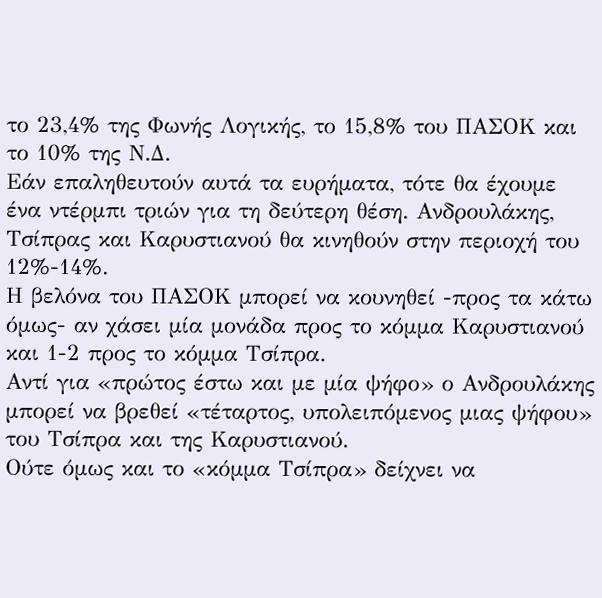το 23,4% της Φωνής Λογικής, το 15,8% του ΠΑΣΟΚ και το 10% της Ν.Δ.
Εάν επαληθευτούν αυτά τα ευρήματα, τότε θα έχουμε ένα ντέρμπι τριών για τη δεύτερη θέση. Ανδρουλάκης, Τσίπρας και Καρυστιανού θα κινηθούν στην περιοχή του 12%-14%.
Η βελόνα του ΠΑΣΟΚ μπορεί να κουνηθεί -προς τα κάτω όμως- αν χάσει μία μονάδα προς το κόμμα Καρυστιανού και 1-2 προς το κόμμα Τσίπρα.
Αντί για «πρώτος έστω και με μία ψήφο» ο Ανδρουλάκης μπορεί να βρεθεί «τέταρτος, υπολειπόμενος μιας ψήφου» του Τσίπρα και της Καρυστιανού.
Ούτε όμως και το «κόμμα Τσίπρα» δείχνει να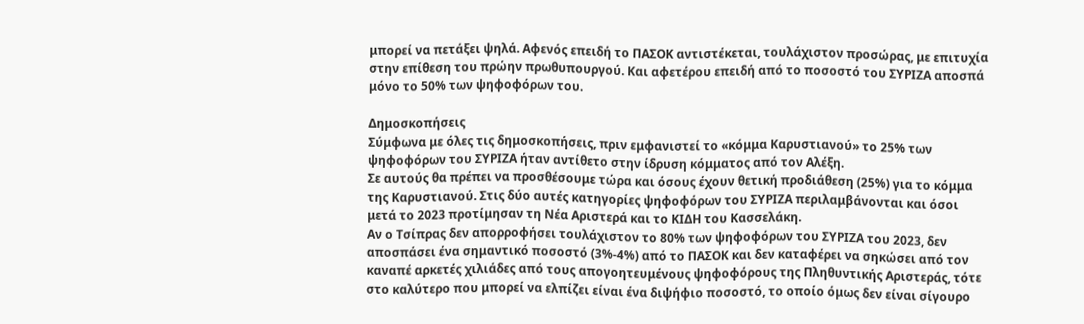μπορεί να πετάξει ψηλά. Αφενός επειδή το ΠΑΣΟΚ αντιστέκεται, τουλάχιστον προσώρας, με επιτυχία στην επίθεση του πρώην πρωθυπουργού. Και αφετέρου επειδή από το ποσοστό του ΣΥΡΙΖΑ αποσπά μόνο το 50% των ψηφοφόρων του.

Δημοσκοπήσεις
Σύμφωνα με όλες τις δημοσκοπήσεις, πριν εμφανιστεί το «κόμμα Καρυστιανού» το 25% των ψηφοφόρων του ΣΥΡΙΖΑ ήταν αντίθετο στην ίδρυση κόμματος από τον Αλέξη.
Σε αυτούς θα πρέπει να προσθέσουμε τώρα και όσους έχουν θετική προδιάθεση (25%) για το κόμμα της Καρυστιανού. Στις δύο αυτές κατηγορίες ψηφοφόρων του ΣΥΡΙΖΑ περιλαμβάνονται και όσοι μετά το 2023 προτίμησαν τη Νέα Αριστερά και το ΚΙΔΗ του Κασσελάκη.
Αν ο Τσίπρας δεν απορροφήσει τουλάχιστον το 80% των ψηφοφόρων του ΣΥΡΙΖΑ του 2023, δεν αποσπάσει ένα σημαντικό ποσοστό (3%-4%) από το ΠΑΣΟΚ και δεν καταφέρει να σηκώσει από τον καναπέ αρκετές χιλιάδες από τους απογοητευμένους ψηφοφόρους της Πληθυντικής Αριστεράς, τότε στο καλύτερο που μπορεί να ελπίζει είναι ένα διψήφιο ποσοστό, το οποίο όμως δεν είναι σίγουρο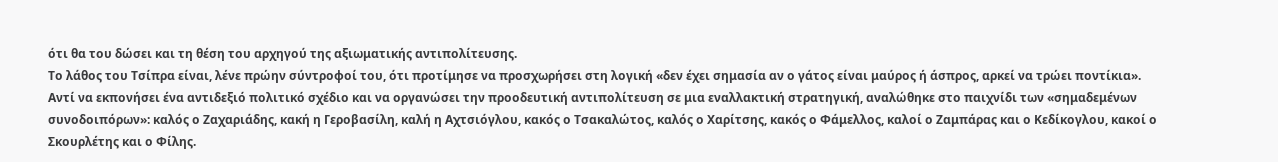ότι θα του δώσει και τη θέση του αρχηγού της αξιωματικής αντιπολίτευσης.
Το λάθος του Τσίπρα είναι, λένε πρώην σύντροφοί του, ότι προτίμησε να προσχωρήσει στη λογική «δεν έχει σημασία αν ο γάτος είναι μαύρος ή άσπρος, αρκεί να τρώει ποντίκια».
Αντί να εκπονήσει ένα αντιδεξιό πολιτικό σχέδιο και να οργανώσει την προοδευτική αντιπολίτευση σε μια εναλλακτική στρατηγική, αναλώθηκε στο παιχνίδι των «σημαδεμένων συνοδοιπόρων»: καλός ο Ζαχαριάδης, κακή η Γεροβασίλη, καλή η Αχτσιόγλου, κακός ο Τσακαλώτος, καλός ο Χαρίτσης, κακός ο Φάμελλος, καλοί ο Ζαμπάρας και ο Κεδίκογλου, κακοί ο Σκουρλέτης και ο Φίλης.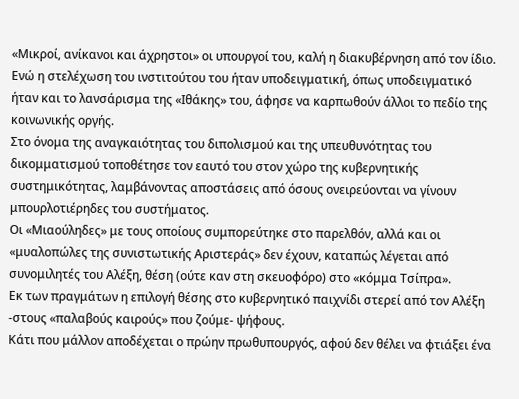«Μικροί, ανίκανοι και άχρηστοι» οι υπουργοί του, καλή η διακυβέρνηση από τον ίδιο. Ενώ η στελέχωση του ινστιτούτου του ήταν υποδειγματική, όπως υποδειγματικό ήταν και το λανσάρισμα της «Ιθάκης» του, άφησε να καρπωθούν άλλοι το πεδίο της κοινωνικής οργής.
Στο όνομα της αναγκαιότητας του διπολισμού και της υπευθυνότητας του δικομματισμού τοποθέτησε τον εαυτό του στον χώρο της κυβερνητικής συστημικότητας, λαμβάνοντας αποστάσεις από όσους ονειρεύονται να γίνουν μπουρλοτιέρηδες του συστήματος.
Οι «Μιαούληδες» με τους οποίους συμπορεύτηκε στο παρελθόν, αλλά και οι «μυαλοπώλες της συνιστωτικής Αριστεράς» δεν έχουν, καταπώς λέγεται από συνομιλητές του Αλέξη, θέση (ούτε καν στη σκευοφόρο) στο «κόμμα Τσίπρα».
Εκ των πραγμάτων η επιλογή θέσης στο κυβερνητικό παιχνίδι στερεί από τον Αλέξη -στους «παλαβούς καιρούς» που ζούμε- ψήφους.
Κάτι που μάλλον αποδέχεται ο πρώην πρωθυπουργός, αφού δεν θέλει να φτιάξει ένα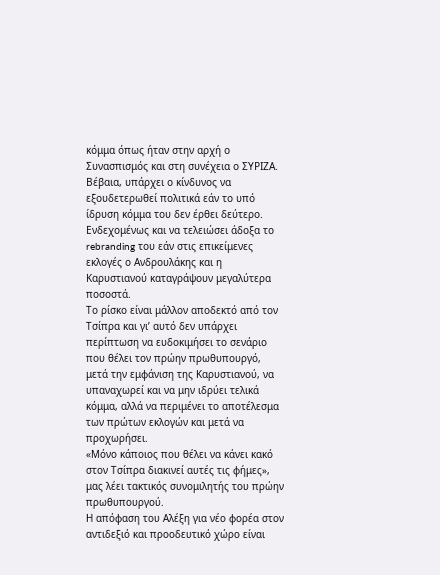κόμμα όπως ήταν στην αρχή ο Συνασπισμός και στη συνέχεια ο ΣΥΡΙΖΑ. Βέβαια, υπάρχει ο κίνδυνος να εξουδετερωθεί πολιτικά εάν το υπό ίδρυση κόμμα του δεν έρθει δεύτερο. Ενδεχομένως και να τελειώσει άδοξα το rebranding του εάν στις επικείμενες εκλογές ο Ανδρουλάκης και η Καρυστιανού καταγράψουν μεγαλύτερα ποσοστά.
Το ρίσκο είναι μάλλον αποδεκτό από τον Τσίπρα και γι’ αυτό δεν υπάρχει περίπτωση να ευδοκιμήσει το σενάριο που θέλει τον πρώην πρωθυπουργό, μετά την εμφάνιση της Καρυστιανού, να υπαναχωρεί και να μην ιδρύει τελικά κόμμα, αλλά να περιμένει το αποτέλεσμα των πρώτων εκλογών και μετά να προχωρήσει.
«Μόνο κάποιος που θέλει να κάνει κακό στον Τσίπρα διακινεί αυτές τις φήμες», μας λέει τακτικός συνομιλητής του πρώην πρωθυπουργού.
Η απόφαση του Αλέξη για νέο φορέα στον αντιδεξιό και προοδευτικό χώρο είναι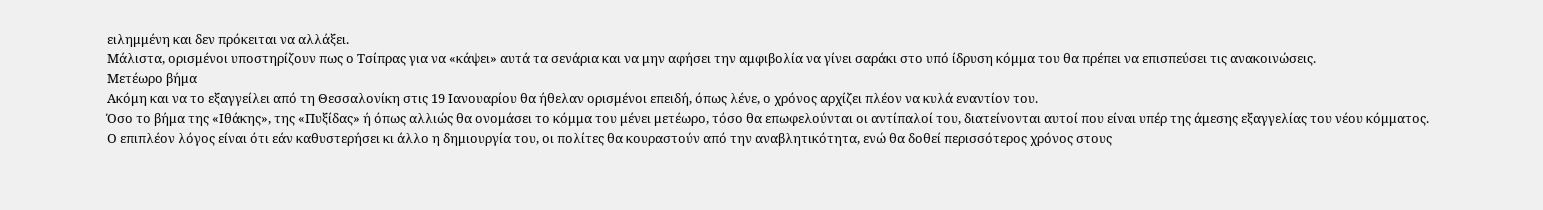ειλημμένη και δεν πρόκειται να αλλάξει.
Μάλιστα, ορισμένοι υποστηρίζουν πως ο Τσίπρας για να «κάψει» αυτά τα σενάρια και να μην αφήσει την αμφιβολία να γίνει σαράκι στο υπό ίδρυση κόμμα του θα πρέπει να επισπεύσει τις ανακοινώσεις.
Μετέωρο βήμα
Ακόμη και να το εξαγγείλει από τη Θεσσαλονίκη στις 19 Ιανουαρίου θα ήθελαν ορισμένοι επειδή, όπως λένε, ο χρόνος αρχίζει πλέον να κυλά εναντίον του.
Όσο το βήμα της «Ιθάκης», της «Πυξίδας» ή όπως αλλιώς θα ονομάσει το κόμμα του μένει μετέωρο, τόσο θα επωφελούνται οι αντίπαλοί του, διατείνονται αυτοί που είναι υπέρ της άμεσης εξαγγελίας του νέου κόμματος.
Ο επιπλέον λόγος είναι ότι εάν καθυστερήσει κι άλλο η δημιουργία του, οι πολίτες θα κουραστούν από την αναβλητικότητα, ενώ θα δοθεί περισσότερος χρόνος στους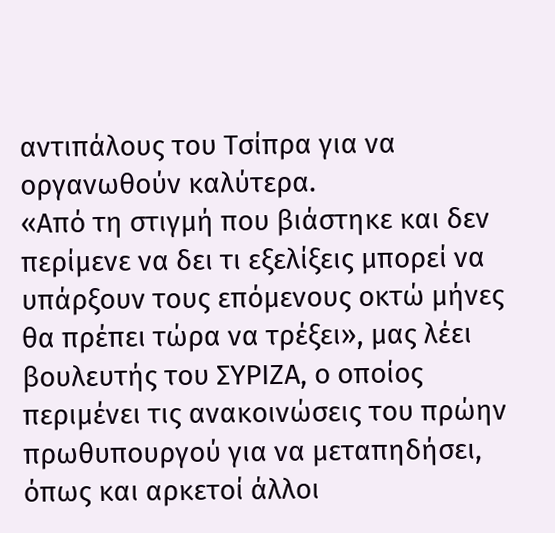αντιπάλους του Τσίπρα για να οργανωθούν καλύτερα.
«Από τη στιγμή που βιάστηκε και δεν περίμενε να δει τι εξελίξεις μπορεί να υπάρξουν τους επόμενους οκτώ μήνες θα πρέπει τώρα να τρέξει», μας λέει βουλευτής του ΣΥΡΙΖΑ, ο οποίος περιμένει τις ανακοινώσεις του πρώην πρωθυπουργού για να μεταπηδήσει, όπως και αρκετοί άλλοι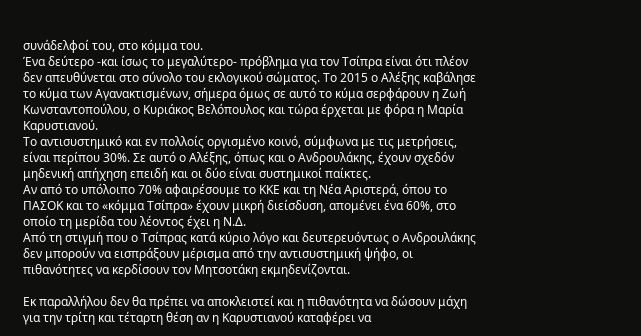συνάδελφοί του, στο κόμμα του.
Ένα δεύτερο -και ίσως το μεγαλύτερο- πρόβλημα για τον Τσίπρα είναι ότι πλέον δεν απευθύνεται στο σύνολο του εκλογικού σώματος. Το 2015 ο Αλέξης καβάλησε το κύμα των Αγανακτισμένων, σήμερα όμως σε αυτό το κύμα σερφάρουν η Ζωή Κωνσταντοπούλου, ο Κυριάκος Βελόπουλος και τώρα έρχεται με φόρα η Μαρία Καρυστιανού.
Το αντισυστημικό και εν πολλοίς οργισμένο κοινό, σύμφωνα με τις μετρήσεις, είναι περίπου 30%. Σε αυτό ο Αλέξης, όπως και ο Ανδρουλάκης, έχουν σχεδόν μηδενική απήχηση επειδή και οι δύο είναι συστημικοί παίκτες.
Αν από το υπόλοιπο 70% αφαιρέσουμε το ΚΚΕ και τη Νέα Αριστερά, όπου το ΠΑΣΟΚ και το «κόμμα Τσίπρα» έχουν μικρή διείσδυση, απομένει ένα 60%, στο οποίο τη μερίδα του λέοντος έχει η Ν.Δ.
Από τη στιγμή που ο Τσίπρας κατά κύριο λόγο και δευτερευόντως ο Ανδρουλάκης δεν μπορούν να εισπράξουν μέρισμα από την αντισυστημική ψήφο, οι πιθανότητες να κερδίσουν τον Μητσοτάκη εκμηδενίζονται.

Εκ παραλλήλου δεν θα πρέπει να αποκλειστεί και η πιθανότητα να δώσουν μάχη για την τρίτη και τέταρτη θέση αν η Καρυστιανού καταφέρει να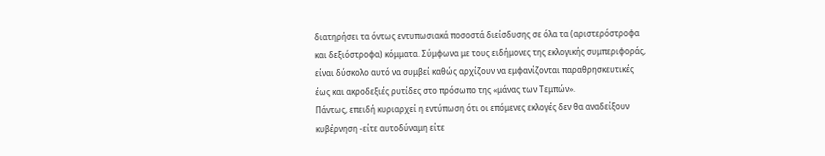διατηρήσει τα όντως εντυπωσιακά ποσοστά διείσδυσης σε όλα τα (αριστερόστροφα και δεξιόστροφα) κόμματα. Σύμφωνα με τους ειδήμονες της εκλογικής συμπεριφοράς, είναι δύσκολο αυτό να συμβεί καθώς αρχίζουν να εμφανίζονται παραθρησκευτικές έως και ακροδεξιές ρυτίδες στο πρόσωπο της «μάνας των Τεμπών».
Πάντως, επειδή κυριαρχεί η εντύπωση ότι οι επόμενες εκλογές δεν θα αναδείξουν κυβέρνηση -είτε αυτοδύναμη είτε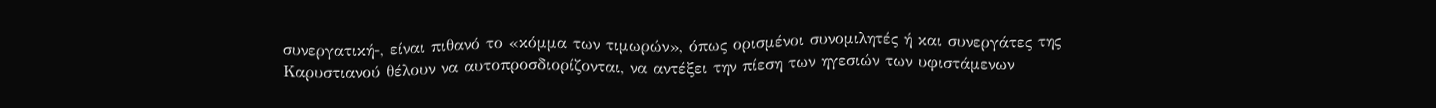συνεργατική-, είναι πιθανό το «κόμμα των τιμωρών», όπως ορισμένοι συνομιλητές ή και συνεργάτες της Καρυστιανού θέλουν να αυτοπροσδιορίζονται, να αντέξει την πίεση των ηγεσιών των υφιστάμενων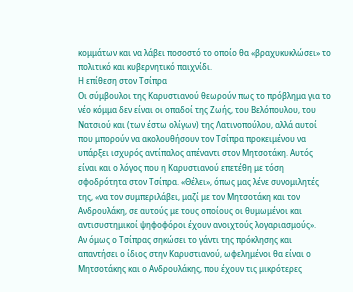κομμάτων και να λάβει ποσοστό το οποίο θα «βραχυκυκλώσει» το πολιτικό και κυβερνητικό παιχνίδι.
Η επίθεση στον Τσίπρα
Οι σύμβουλοι της Καρυστιανού θεωρούν πως το πρόβλημα για το νέο κόμμα δεν είναι οι οπαδοί της Ζωής, του Βελόπουλου, του Νατσιού και (των έστω ολίγων) της Λατινοπούλου, αλλά αυτοί που μπορούν να ακολουθήσουν τον Τσίπρα προκειμένου να υπάρξει ισχυρός αντίπαλος απέναντι στον Μητσοτάκη. Αυτός είναι και ο λόγος που η Καρυστιανού επετέθη με τόση σφοδρότητα στον Τσίπρα. «Θέλει», όπως μας λένε συνομιλητές της, «να τον συμπεριλάβει, μαζί με τον Μητσοτάκη και τον Ανδρουλάκη, σε αυτούς με τους οποίους οι θυμωμένοι και αντισυστημικοί ψηφοφόροι έχουν ανοιχτούς λογαριασμούς».
Αν όμως ο Τσίπρας σηκώσει το γάντι της πρόκλησης και απαντήσει ο ίδιος στην Καρυστιανού, ωφελημένοι θα είναι ο Μητσοτάκης και ο Ανδρουλάκης, που έχουν τις μικρότερες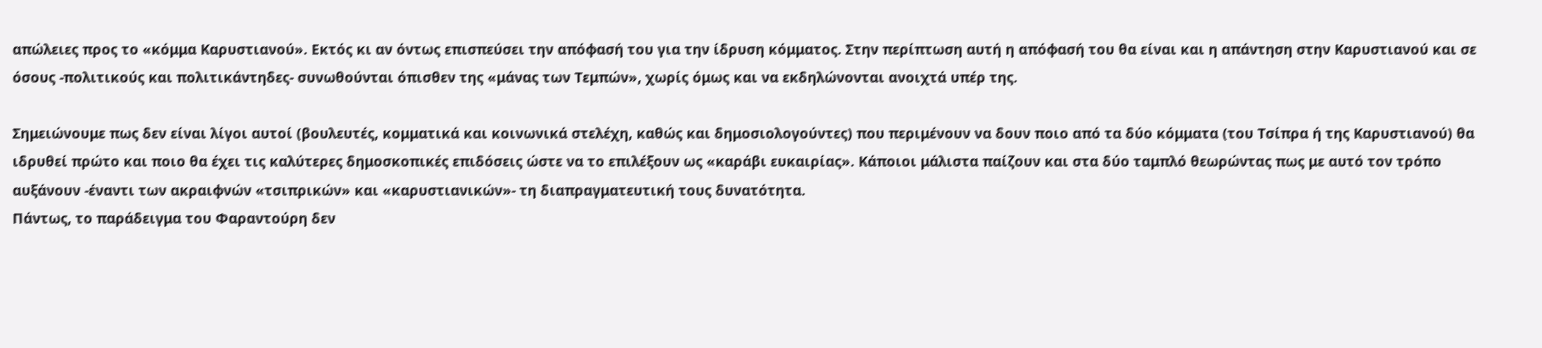απώλειες προς το «κόμμα Καρυστιανού». Εκτός κι αν όντως επισπεύσει την απόφασή του για την ίδρυση κόμματος. Στην περίπτωση αυτή η απόφασή του θα είναι και η απάντηση στην Καρυστιανού και σε όσους -πολιτικούς και πολιτικάντηδες- συνωθούνται όπισθεν της «μάνας των Τεμπών», χωρίς όμως και να εκδηλώνονται ανοιχτά υπέρ της.

Σημειώνουμε πως δεν είναι λίγοι αυτοί (βουλευτές, κομματικά και κοινωνικά στελέχη, καθώς και δημοσιολογούντες) που περιμένουν να δουν ποιο από τα δύο κόμματα (του Τσίπρα ή της Καρυστιανού) θα ιδρυθεί πρώτο και ποιο θα έχει τις καλύτερες δημοσκοπικές επιδόσεις ώστε να το επιλέξουν ως «καράβι ευκαιρίας». Κάποιοι μάλιστα παίζουν και στα δύο ταμπλό θεωρώντας πως με αυτό τον τρόπο αυξάνουν -έναντι των ακραιφνών «τσιπρικών» και «καρυστιανικών»- τη διαπραγματευτική τους δυνατότητα.
Πάντως, το παράδειγμα του Φαραντούρη δεν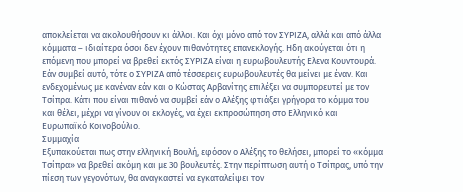αποκλείεται να ακολουθήσουν κι άλλοι. Και όχι μόνο από τον ΣΥΡΙΖΑ, αλλά και από άλλα κόμματα – ιδιαίτερα όσοι δεν έχουν πιθανότητες επανεκλογής. Ηδη ακούγεται ότι η επόμενη που μπορεί να βρεθεί εκτός ΣΥΡΙΖΑ είναι η ευρωβουλευτής Ελενα Κουντουρά. Εάν συμβεί αυτό, τότε ο ΣΥΡΙΖΑ από τέσσερεις ευρωβουλευτές θα μείνει με έναν. Και ενδεχομένως με κανέναν εάν και ο Κώστας Αρβανίτης επιλέξει να συμπορευτεί με τον Τσίπρα. Κάτι που είναι πιθανό να συμβεί εάν ο Αλέξης φτιάξει γρήγορα το κόμμα του και θέλει, μέχρι να γίνουν οι εκλογές, να έχει εκπροσώπηση στο Ελληνικό και Ευρωπαϊκό Κοινοβούλιο.
Συμμαχία
Εξυπακούεται πως στην ελληνική Βουλή, εφόσον ο Αλέξης το θελήσει, μπορεί το «κόμμα Τσίπρα» να βρεθεί ακόμη και με 30 βουλευτές. Στην περίπτωση αυτή ο Τσίπρας, υπό την πίεση των γεγονότων, θα αναγκαστεί να εγκαταλείψει τον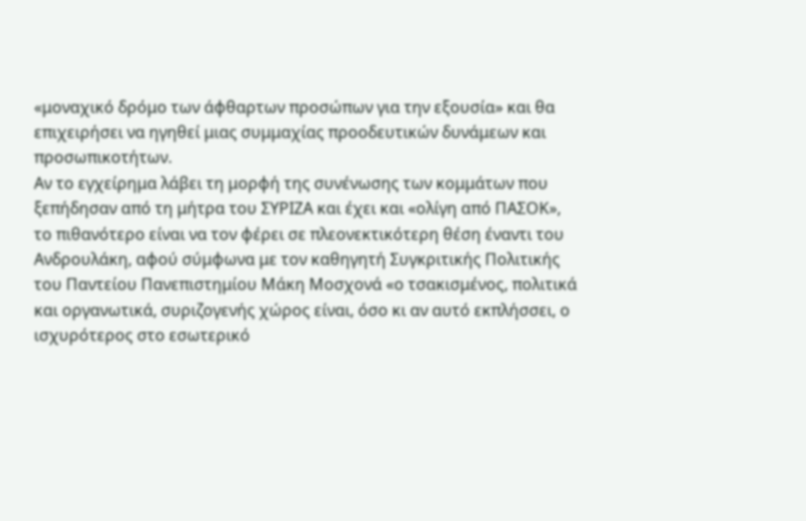«μοναχικό δρόμο των άφθαρτων προσώπων για την εξουσία» και θα επιχειρήσει να ηγηθεί μιας συμμαχίας προοδευτικών δυνάμεων και προσωπικοτήτων.
Αν το εγχείρημα λάβει τη μορφή της συνένωσης των κομμάτων που ξεπήδησαν από τη μήτρα του ΣΥΡΙΖΑ και έχει και «ολίγη από ΠΑΣΟΚ», το πιθανότερο είναι να τον φέρει σε πλεονεκτικότερη θέση έναντι του Ανδρουλάκη, αφού σύμφωνα με τον καθηγητή Συγκριτικής Πολιτικής του Παντείου Πανεπιστημίου Μάκη Μοσχονά «ο τσακισμένος, πολιτικά και οργανωτικά, συριζογενής χώρος είναι, όσο κι αν αυτό εκπλήσσει, ο ισχυρότερος στο εσωτερικό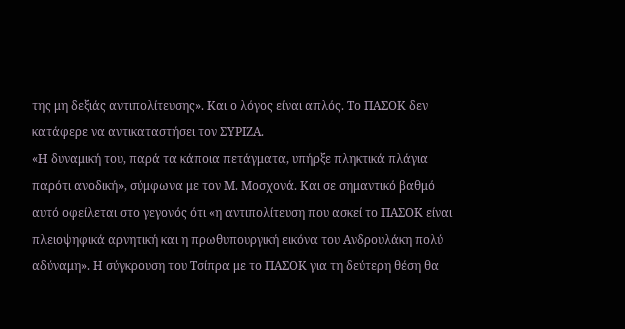της μη δεξιάς αντιπολίτευσης». Και ο λόγος είναι απλός. Το ΠΑΣΟΚ δεν κατάφερε να αντικαταστήσει τον ΣΥΡΙΖΑ.
«Η δυναμική του, παρά τα κάποια πετάγματα, υπήρξε πληκτικά πλάγια παρότι ανοδική», σύμφωνα με τον Μ. Μοσχονά. Και σε σημαντικό βαθμό αυτό οφείλεται στο γεγονός ότι «η αντιπολίτευση που ασκεί το ΠΑΣΟΚ είναι πλειοψηφικά αρνητική και η πρωθυπουργική εικόνα του Ανδρουλάκη πολύ αδύναμη». Η σύγκρουση του Τσίπρα με το ΠΑΣΟΚ για τη δεύτερη θέση θα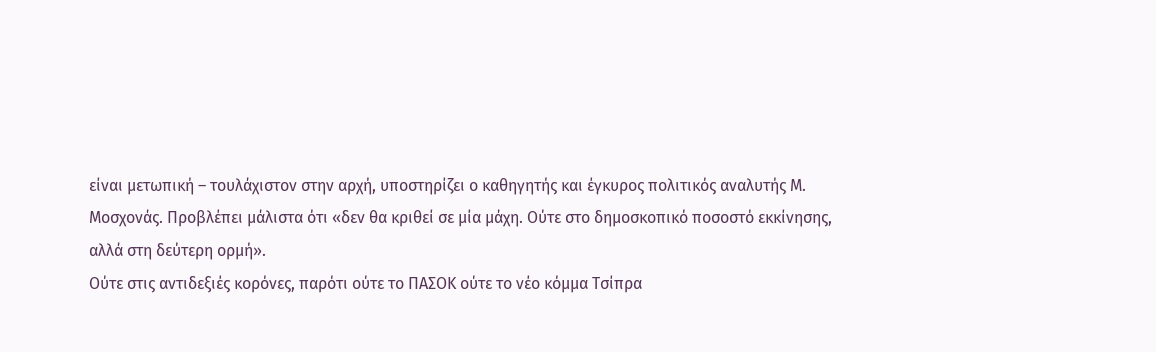είναι μετωπική – τουλάχιστον στην αρχή, υποστηρίζει ο καθηγητής και έγκυρος πολιτικός αναλυτής Μ. Μοσχονάς. Προβλέπει μάλιστα ότι «δεν θα κριθεί σε μία μάχη. Ούτε στο δημοσκοπικό ποσοστό εκκίνησης, αλλά στη δεύτερη ορμή».
Ούτε στις αντιδεξιές κορόνες, παρότι ούτε το ΠΑΣΟΚ ούτε το νέο κόμμα Τσίπρα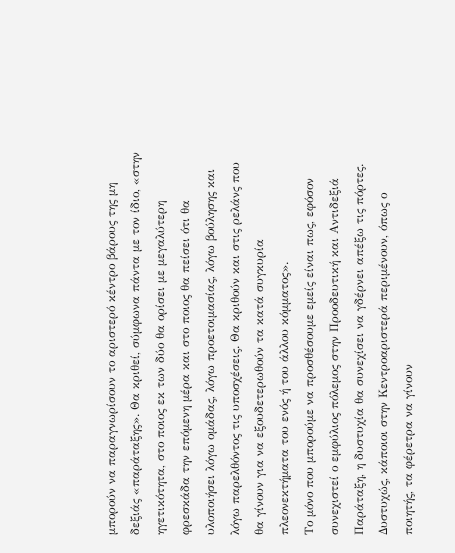μπορούν να παραγνωρίσουν το αριστερό κέντρο βάρους της μη δεξιάς «παράταξης». Θα κριθεί, σύμφωνα πάντα με τον ίδιο, «στην ηγετικότητα, στο ποιος εκ των δύο θα ορίσει με μεγαλύτερη φρεσκάδα την επόμενη μέρα και στο ποιος θα πείσει ότι θα υλοποιήσει λόγω ομάδας, λόγω προετοιμασίας, λόγω βούλησης και λόγω παρελθόντος τις υποσχέσεις. Θα κριθούν και στις ρελάνς που θα γίνουν για να εξουδετερωθούν τα κατά συγκυρία πλεονεκτήματα του ενός ή του άλλου κόμματος».
Το μόνο που μπορούμε να προσθέσουμε εμείς είναι πως, εφόσον συνεχιστεί ο εμφύλιος πόλεμος στην Προοδευτική και Αντιδεξιά Παράταξη, η δυστυχία θα συνεχίσει να γδέρνει απέξω τις πόρτες. Δυστυχώς, κάποιοι στην Κεντροαριστερά περιμένουν, όπως ο ποιητής, τα φέρετρα να γίνουν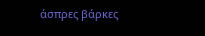άσπρες βάρκες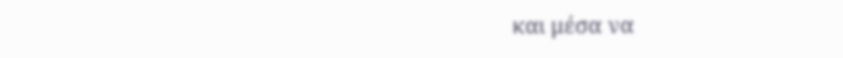και μέσα να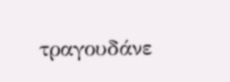τραγουδάνε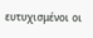ευτυχισμένοι οι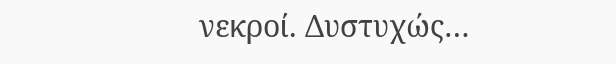νεκροί. Δυστυχώς…